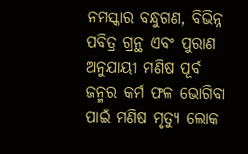ନମସ୍କାର ବନ୍ଧୁଗଣ, ବିଭିନ୍ନ ପବିତ୍ର ଗ୍ରନ୍ଥ ଏବଂ ପୁରାଣ ଅନୁଯାୟୀ ମଣିଷ ପୂର୍ବ ଜନ୍ମର କର୍ମ ଫଳ ଭୋଗିବା ପାଇଁ ମଣିଷ ମୃତ୍ୟୁ ଲୋକ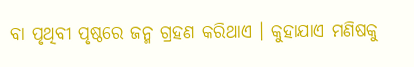ବା ପୃଥିବୀ ପୃଷ୍ଠରେ ଜନ୍ମ ଗ୍ରହଣ କରିଥାଏ । କୁହାଯାଏ ମଣିଷକୁ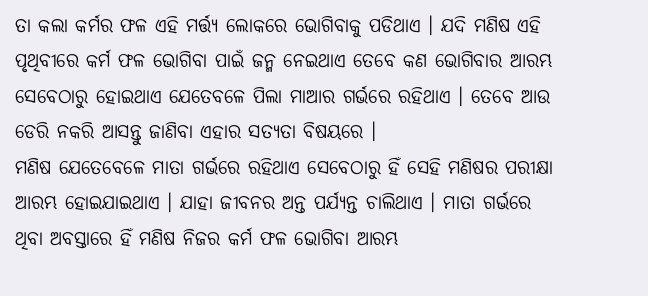ତା କଲା କର୍ମର ଫଳ ଏହି ମର୍ତ୍ତ୍ୟ ଲୋକରେ ଭୋଗିବାକୁ ପଡିଥାଏ । ଯଦି ମଣିଷ ଏହି ପୃଥିବୀରେ କର୍ମ ଫଳ ଭୋଗିବା ପାଇଁ ଜନ୍ମ ନେଇଥାଏ ତେବେ କଣ ଭୋଗିବାର ଆରମ୍ଭ ସେବେଠାରୁ ହୋଇଥାଏ ଯେତେବଳେ ପିଲା ମାଆର ଗର୍ଭରେ ରହିଥାଏ । ତେବେ ଆଉ ଡେରି ନକରି ଆସନ୍ତୁ ଜାଣିବା ଏହାର ସତ୍ୟତା ବିଷୟରେ ।
ମଣିଷ ଯେତେବେଳେ ମାତା ଗର୍ଭରେ ରହିଥାଏ ସେବେଠାରୁ ହିଁ ସେହି ମଣିଷର ପରୀକ୍ଷା ଆରମ୍ଭ ହୋଇଯାଇଥାଏ । ଯାହା ଜୀବନର ଅନ୍ତ ପର୍ଯ୍ୟନ୍ତ ଚାଲିଥାଏ । ମାତା ଗର୍ଭରେ ଥିବା ଅବସ୍ତାରେ ହିଁ ମଣିଷ ନିଜର କର୍ମ ଫଳ ଭୋଗିବା ଆରମ୍ଭ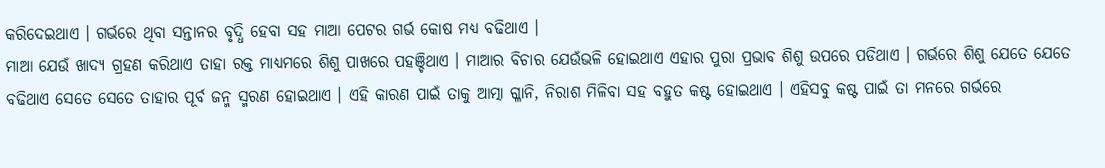କରିଦେଇଥାଏ । ଗର୍ଭରେ ଥିବା ସନ୍ତାନର ବୃଦ୍ଧି ହେବା ସହ ମାଆ ପେଟର ଗର୍ଭ କୋଷ ମଧ୍ୟ ବଢିଥାଏ ।
ମାଆ ଯେଉଁ ଖାଦ୍ୟ ଗ୍ରହଣ କରିଥାଏ ତାହା ରକ୍ତ ମାଧ୍ୟମରେ ଶିଶୁ ପାଖରେ ପହଞ୍ଚିଥାଏ । ମାଆର ବିଚାର ଯେଉଁଭଳି ହୋଇଥାଏ ଏହାର ପୁରା ପ୍ରଭାବ ଶିଶୁ ଉପରେ ପଡିଥାଏ । ଗର୍ଭରେ ଶିଶୁ ଯେତେ ଯେତେ ବଢିଥାଏ ସେତେ ସେତେ ତାହାର ପୂର୍ବ ଜନ୍ମ ସ୍ମରଣ ହୋଇଥାଏ । ଏହି କାରଣ ପାଇଁ ତାକୁ ଆତ୍ମା ଗ୍ଳାନି, ନିରାଶ ମିଳିବା ସହ ବହୁତ କଷ୍ଟ ହୋଇଥାଏ । ଏହିସବୁ କଷ୍ଟ ପାଇଁ ତା ମନରେ ଗର୍ଭରେ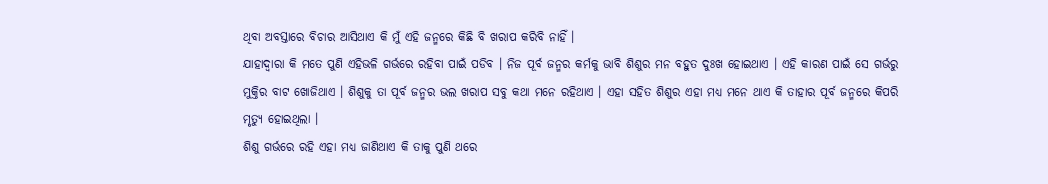ଥିବା ଅବସ୍ତାରେ ବିଚାର ଆସିଥାଏ କି ମୁଁ ଏହି ଜନ୍ମରେ କିଛି ବି ଖରାପ କରିବି ନାହିଁ ।
ଯାହାଦ୍ୱାରା କି ମତେ ପୁଣି ଏହିଭଳି ଗର୍ଭରେ ରହିବା ପାଇଁ ପଡିବ । ନିଜ ପୂର୍ବ ଜନ୍ମର କର୍ମକୁ ଭାବି ଶିଶୁର ମନ ବହୁତ ଦୁଃଖ ହୋଇଥାଏ । ଏହି କାରଣ ପାଇଁ ସେ ଗର୍ଭରୁ ମୁକ୍ତିର ବାଟ ଖୋଜିଥାଏ । ଶିଶୁକୁ ତା ପୂର୍ବ ଜନ୍ମର ଭଲ ଖରାପ ସବୁ କଥା ମନେ ରହିଥାଏ । ଏହା ସହିତ ଶିଶୁର ଏହା ମଧ୍ୟ ମନେ ଥାଏ କି ତାହାର ପୂର୍ବ ଜନ୍ମରେ କିପରି ମୃତ୍ୟୁ ହୋଇଥିଲା ।
ଶିଶୁ ଗର୍ଭରେ ରହି ଏହା ମଧ୍ୟ ଜାଣିଥାଏ କି ତାକୁ ପୁଣି ଥରେ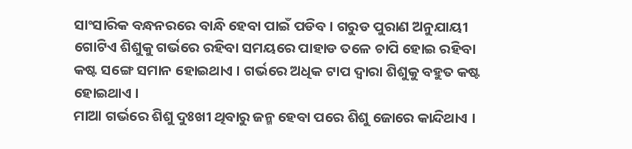ସାଂସାରିକ ବନ୍ଧନରରେ ବାନ୍ଧି ହେବା ପାଇଁ ପଡିବ । ଗରୁଡ ପୁରାଣ ଅନୁଯାୟୀ ଗୋଟିଏ ଶିଶୁକୁ ଗର୍ଭରେ ରହିବା ସମୟରେ ପାହାଡ ତଳେ ଚାପି ହୋଇ ରହିବା କଷ୍ଟ ସଙ୍ଗେ ସମାନ ହୋଇଥାଏ । ଗର୍ଭରେ ଅଧିକ ଟାପ ଦ୍ଵାରା ଶିଶୁକୁ ବହୁତ କଷ୍ଟ ହୋଇଥାଏ ।
ମାଆ ଗର୍ଭରେ ଶିଶୁ ଦୁଃଖୀ ଥିବାରୁ ଜନ୍ମ ହେବା ପରେ ଶିଶୁ ଜୋରେ କାନ୍ଦିଥାଏ ।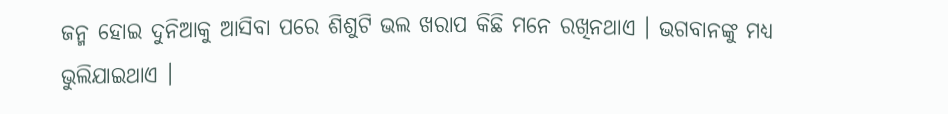ଜନ୍ମ ହୋଇ ଦୁନିଆକୁ ଆସିବା ପରେ ଶିଶୁଟି ଭଲ ଖରାପ କିଛି ମନେ ରଖିନଥାଏ । ଭଗବାନଙ୍କୁ ମଧ୍ୟ ଭୁଲିଯାଇଥାଏ ।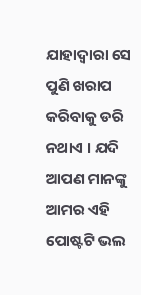ଯାହାଦ୍ୱାରା ସେ ପୁଣି ଖରାପ କରିବାକୁ ଡରି ନଥାଏ । ଯଦି ଆପଣ ମାନଙ୍କୁ ଆମର ଏହି ପୋଷ୍ଟଟି ଭଲ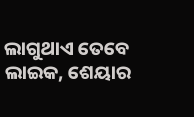ଲାଗୁଥାଏ ତେବେ ଲାଇକ, ଶେୟାର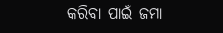କରିବା ପାଇଁ ଜମା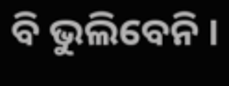ବି ଭୁଲିବେନି ।